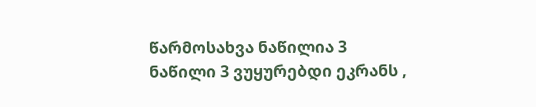წარმოსახვა ნაწილია 3
ნაწილი 3 ვუყურებდი ეკრანს ,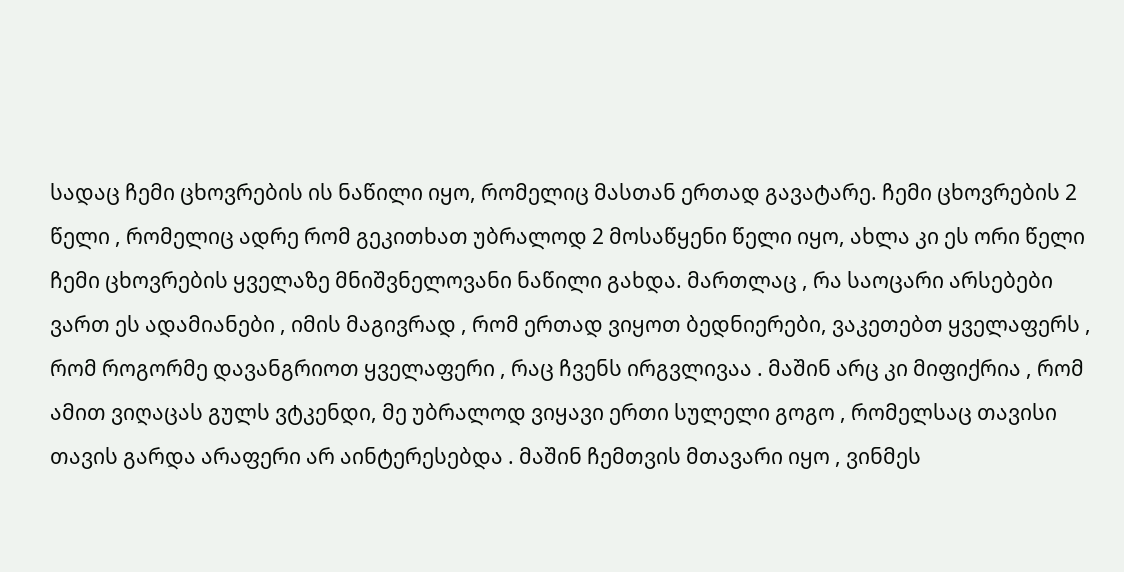სადაც ჩემი ცხოვრების ის ნაწილი იყო, რომელიც მასთან ერთად გავატარე. ჩემი ცხოვრების 2 წელი , რომელიც ადრე რომ გეკითხათ უბრალოდ 2 მოსაწყენი წელი იყო, ახლა კი ეს ორი წელი ჩემი ცხოვრების ყველაზე მნიშვნელოვანი ნაწილი გახდა. მართლაც , რა საოცარი არსებები ვართ ეს ადამიანები , იმის მაგივრად , რომ ერთად ვიყოთ ბედნიერები, ვაკეთებთ ყველაფერს , რომ როგორმე დავანგრიოთ ყველაფერი , რაც ჩვენს ირგვლივაა . მაშინ არც კი მიფიქრია , რომ ამით ვიღაცას გულს ვტკენდი, მე უბრალოდ ვიყავი ერთი სულელი გოგო , რომელსაც თავისი თავის გარდა არაფერი არ აინტერესებდა . მაშინ ჩემთვის მთავარი იყო , ვინმეს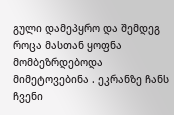გული დამეპყრო და შემდეგ როცა მასთან ყოფნა მომბეზრდებოდა მიმეტოვებინა . ეკრანზე ჩანს ჩვენი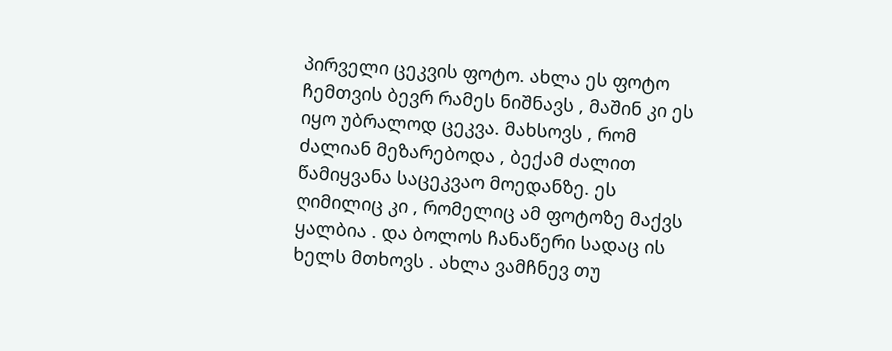პირველი ცეკვის ფოტო. ახლა ეს ფოტო ჩემთვის ბევრ რამეს ნიშნავს , მაშინ კი ეს იყო უბრალოდ ცეკვა. მახსოვს , რომ ძალიან მეზარებოდა , ბექამ ძალით წამიყვანა საცეკვაო მოედანზე. ეს ღიმილიც კი , რომელიც ამ ფოტოზე მაქვს ყალბია . და ბოლოს ჩანაწერი სადაც ის ხელს მთხოვს . ახლა ვამჩნევ თუ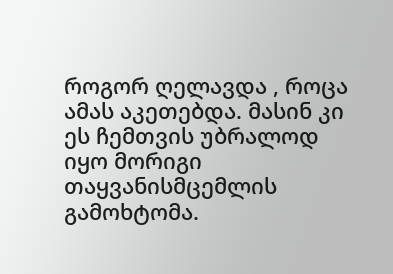როგორ ღელავდა , როცა ამას აკეთებდა. მასინ კი ეს ჩემთვის უბრალოდ იყო მორიგი თაყვანისმცემლის გამოხტომა.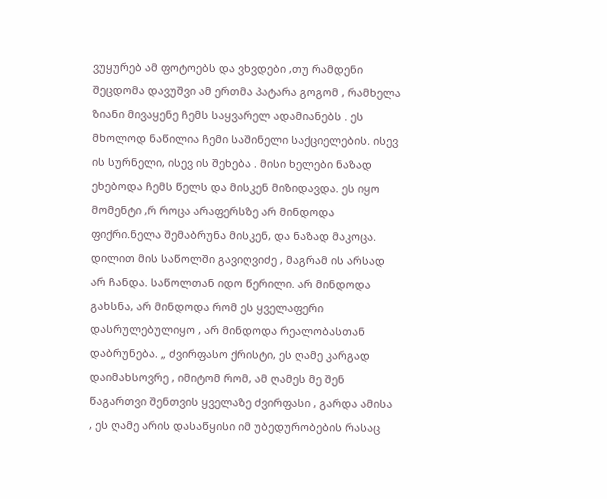ვუყურებ ამ ფოტოებს და ვხვდები ,თუ რამდენი შეცდომა დავუშვი ამ ერთმა პატარა გოგომ , რამხელა ზიანი მივაყენე ჩემს საყვარელ ადამიანებს . ეს მხოლოდ ნაწილია ჩემი საშინელი საქციელების. ისევ ის სურნელი, ისევ ის შეხება . მისი ხელები ნაზად ეხებოდა ჩემს წელს და მისკენ მიზიდავდა. ეს იყო მომენტი ,რ როცა არაფერსზე არ მინდოდა ფიქრი.ნელა შემაბრუნა მისკენ, და ნაზად მაკოცა. დილით მის საწოლში გავიღვიძე , მაგრამ ის არსად არ ჩანდა. საწოლთან იდო წერილი. არ მინდოდა გახსნა, არ მინდოდა რომ ეს ყველაფერი დასრულებულიყო , არ მინდოდა რეალობასთან დაბრუნება. „ ძვირფასო ქრისტი, ეს ღამე კარგად დაიმახსოვრე , იმიტომ რომ, ამ ღამეს მე შენ წაგართვი შენთვის ყველაზე ძვირფასი , გარდა ამისა , ეს ღამე არის დასაწყისი იმ უბედურობების რასაც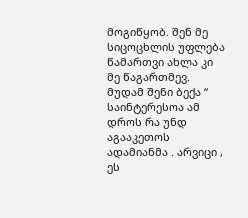მოგიწყობ. შენ მე სიცოცხლის უფლება წამართვი ახლა კი მე წაგართმევ. მუდამ შენი ბექა “ საინტერესოა ამ დროს რა უნდ აგააკეთოს ადამიანმა . არვიცი , ეს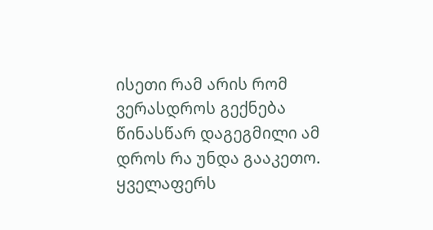ისეთი რამ არის რომ ვერასდროს გექნება წინასწარ დაგეგმილი ამ დროს რა უნდა გააკეთო. ყველაფერს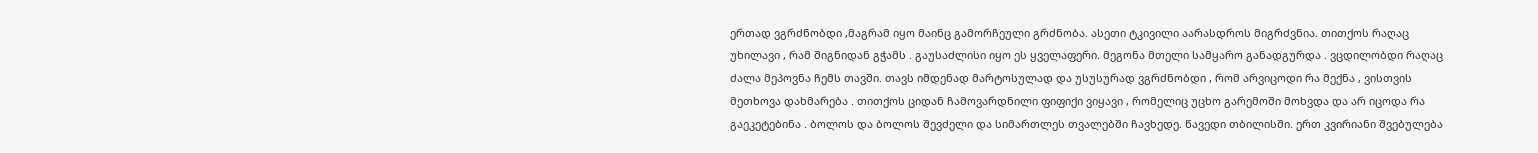ერთად ვგრძნობდი ,მაგრამ იყო მაინც გამორჩეული გრძნობა. ასეთი ტკივილი აარასდროს მიგრძვნია. თითქოს რაღაც უხილავი , რამ შიგნიდან გჭამს . გაუსაძლისი იყო ეს ყველაფერი. მეგონა მთელი სამყარო განადგურდა . ვცდილობდი რაღაც ძალა მეპოვნა ჩემს თავში. თავს იმდენად მარტოსულად და უსუსურად ვგრძნობდი , რომ არვიცოდი რა მექნა , ვისთვის მეთხოვა დახმარება . თითქოს ციდან ჩამოვარდნილი ფიფიქი ვიყავი , რომელიც უცხო გარემოში მოხვდა და არ იცოდა რა გაეკეტებინა . ბოლოს და ბოლოს შევძელი და სიმართლეს თვალებში ჩავხედე. წავედი თბილისში. ერთ კვირიანი შვებულება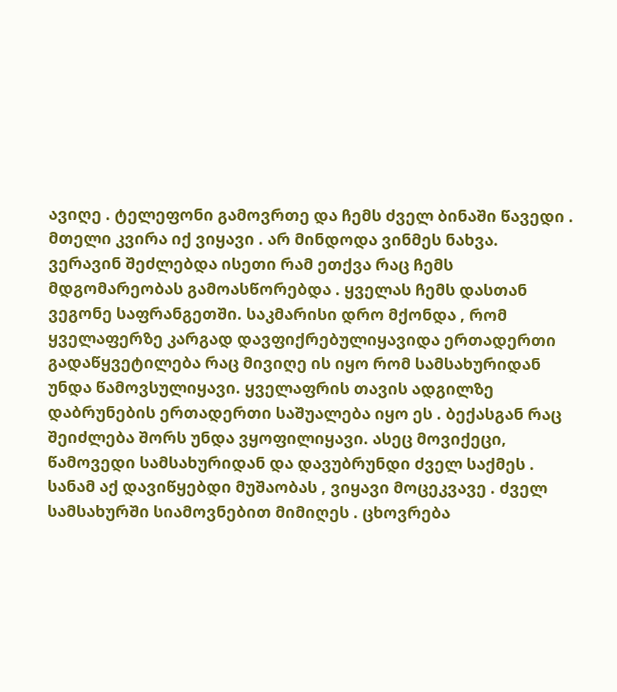ავიღე . ტელეფონი გამოვრთე და ჩემს ძველ ბინაში წავედი . მთელი კვირა იქ ვიყავი . არ მინდოდა ვინმეს ნახვა. ვერავინ შეძლებდა ისეთი რამ ეთქვა რაც ჩემს მდგომარეობას გამოასწორებდა . ყველას ჩემს დასთან ვეგონე საფრანგეთში. საკმარისი დრო მქონდა , რომ ყველაფერზე კარგად დავფიქრებულიყავიდა ერთადერთი გადაწყვეტილება რაც მივიღე ის იყო რომ სამსახურიდან უნდა წამოვსულიყავი. ყველაფრის თავის ადგილზე დაბრუნების ერთადერთი საშუალება იყო ეს . ბექასგან რაც შეიძლება შორს უნდა ვყოფილიყავი. ასეც მოვიქეცი, წამოვედი სამსახურიდან და დავუბრუნდი ძველ საქმეს . სანამ აქ დავიწყებდი მუშაობას , ვიყავი მოცეკვავე . ძველ სამსახურში სიამოვნებით მიმიღეს . ცხოვრება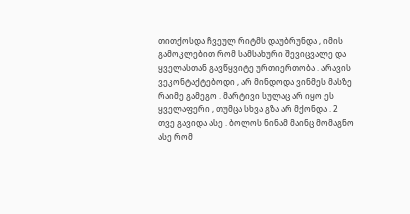თითქოსდა ჩვეულ რიტმს დაუბრუნდა , იმის გამოკლებით რომ სამსახური შევიცვალე და ყველასთან გავწყვიტე ურთიერთობა . არავის ვეკონტაქტებოდი , არ მინდოდა ვინმეს მასზე რაიმე გამეგო . მარტივი სულაც არ იყო ეს ყველაფერი , თუმცა სხვა გზა არ მქონდა . 2 თვე გავიდა ასე . ბოლოს ნინამ მაინც მომაგნო ასე რომ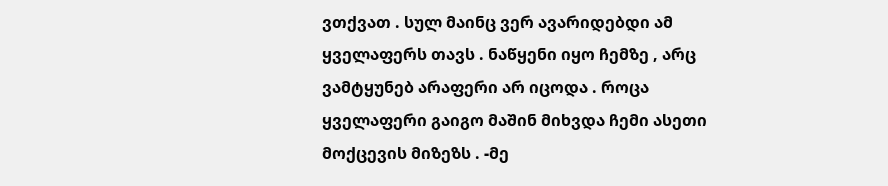ვთქვათ . სულ მაინც ვერ ავარიდებდი ამ ყველაფერს თავს . ნაწყენი იყო ჩემზე , არც ვამტყუნებ არაფერი არ იცოდა . როცა ყველაფერი გაიგო მაშინ მიხვდა ჩემი ასეთი მოქცევის მიზეზს . -მე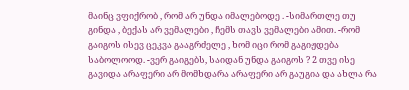მაინც ვფიქრობ , რომ არ უნდა იმალებოდე . -სიმართლე თუ გინდა , ბექას არ ვემალები , ჩემს თავს ვემალები ამით. -რომ გაიგოს ისევ ცეკვა გააგრძელე , ხომ იცი რომ გაგიჟდება საბოლოოდ. -ვერ გაიგებს, საიდან უნდა გაიგოს ? 2 თვე ისე გავიდა არაფერი არ მომხდარა არაფერი არ გაუგია და ახლა რა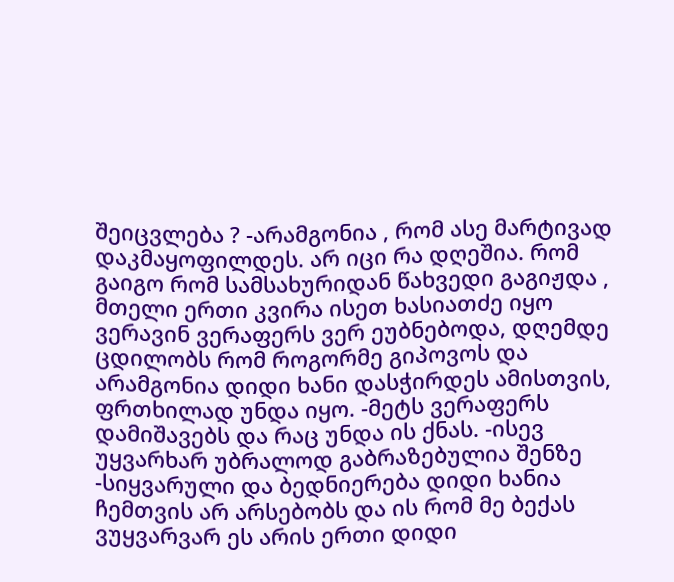შეიცვლება ? -არამგონია , რომ ასე მარტივად დაკმაყოფილდეს. არ იცი რა დღეშია. რომ გაიგო რომ სამსახურიდან წახვედი გაგიჟდა , მთელი ერთი კვირა ისეთ ხასიათძე იყო ვერავინ ვერაფერს ვერ ეუბნებოდა, დღემდე ცდილობს რომ როგორმე გიპოვოს და არამგონია დიდი ხანი დასჭირდეს ამისთვის, ფრთხილად უნდა იყო. -მეტს ვერაფერს დამიშავებს და რაც უნდა ის ქნას. -ისევ უყვარხარ უბრალოდ გაბრაზებულია შენზე -სიყვარული და ბედნიერება დიდი ხანია ჩემთვის არ არსებობს და ის რომ მე ბექას ვუყვარვარ ეს არის ერთი დიდი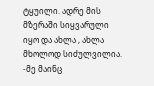ტყუილი. ადრე მის მზერაში სიყვარული იყო და ახლა , ახლა მხოლოდ სიძულვილია. -მე მაინც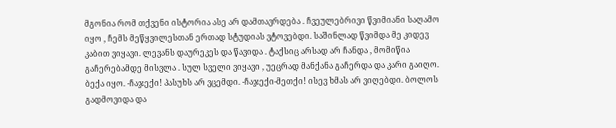მგონია რომ თქვენი ისტორია ასე არ დამთავრდება . ჩვეულებრივი წვიმიანი საღამო იყო , ჩემს მეწყვილესთან ერთად სტუდიას ვტოვებდი. საშინლად წვიმდა მე კიდევ კაბით ვიყავი. ლევანს დაურეკეს და წავიდა . ტაქსიც არსად არ ჩანდა , მომიწია გაჩერებამდე მისვლა . სულ სველი ვიყავი , უეცრად მანქანა გაჩერდა და კარი გაიღო. ბექა იყო. -ჩაჯექი! პასუხს არ ვცემდი. -ჩაჯექი-მეთქი! ისევ ხმას არ ვიღებდი. ბოლოს გადმოვიდა და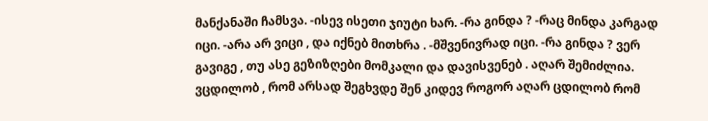მანქანაში ჩამსვა. -ისევ ისეთი ჯიუტი ხარ. -რა გინდა ? -რაც მინდა კარგად იცი. -არა არ ვიცი , და იქნებ მითხრა . -მშვენივრად იცი. -რა გინდა ? ვერ გავიგე , თუ ასე გეზიზღები მომკალი და დავისვენებ . აღარ შემიძლია. ვცდილობ , რომ არსად შეგხვდე შენ კიდევ როგორ აღარ ცდილობ რომ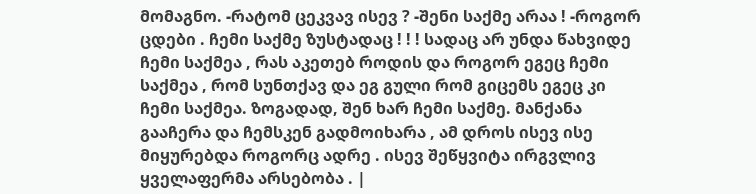მომაგნო. -რატომ ცეკვავ ისევ ? -შენი საქმე არაა ! -როგორ ცდები . ჩემი საქმე ზუსტადაც ! ! ! სადაც არ უნდა წახვიდე ჩემი საქმეა , რას აკეთებ როდის და როგორ ეგეც ჩემი საქმეა , რომ სუნთქავ და ეგ გული რომ გიცემს ეგეც კი ჩემი საქმეა. ზოგადად, შენ ხარ ჩემი საქმე. მანქანა გააჩერა და ჩემსკენ გადმოიხარა , ამ დროს ისევ ისე მიყურებდა როგორც ადრე . ისევ შეწყვიტა ირგვლივ ყველაფერმა არსებობა . |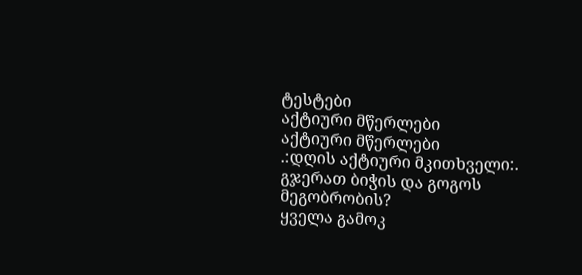ტესტები
აქტიური მწერლები
აქტიური მწერლები
.:დღის აქტიური მკითხველი:.
გჯერათ ბიჭის და გოგოს მეგობრობის?
ყველა გამოკ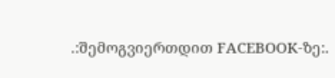.:შემოგვიერთდით FACEBOOK-ზე:.